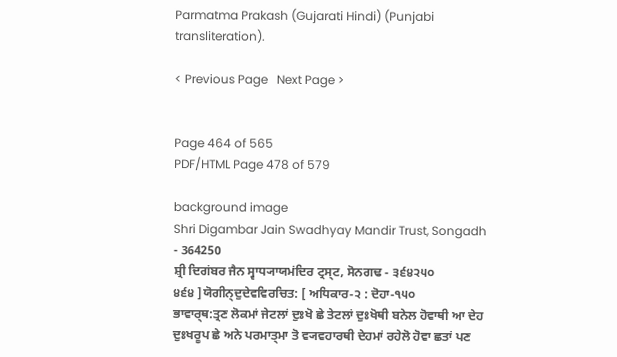Parmatma Prakash (Gujarati Hindi) (Punjabi transliteration).

< Previous Page   Next Page >


Page 464 of 565
PDF/HTML Page 478 of 579

background image
Shri Digambar Jain Swadhyay Mandir Trust, Songadh - 364250
ਸ਼੍ਰੀ ਦਿਗਂਬਰ ਜੈਨ ਸ੍ਵਾਧ੍ਯਾਯਮਂਦਿਰ ਟ੍ਰਸ੍ਟ, ਸੋਨਗਢ - ੩੬੪੨੫੦
੪੬੪ ]ਯੋਗੀਨ੍ਦੁਦੇਵਵਿਰਚਿਤ: [ ਅਧਿਕਾਰ-੨ : ਦੋਹਾ-੧੫੦
ਭਾਵਾਰ੍ਥ:ਤ੍ਰਣ ਲੋਕਮਾਂ ਜੇਟਲਾਂ ਦੁਃਖੋ ਛੇ ਤੇਟਲਾਂ ਦੁਃਖੋਥੀ ਬਨੇਲ ਹੋਵਾਥੀ ਆ ਦੇਹ
ਦੁਃਖਰੂਪ ਛੇ ਅਨੇ ਪਰਮਾਤ੍ਮਾ ਤੋ ਵ੍ਯਵਹਾਰਥੀ ਦੇਹਮਾਂ ਰਹੇਲੋ ਹੋਵਾ ਛਤਾਂ ਪਣ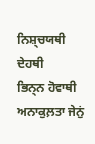ਨਿਸ਼੍ਚਯਥੀ ਦੇਹਥੀ
ਭਿਨ੍ਨ ਹੋਵਾਥੀ ਅਨਾਕੁਲ਼ਤਾ ਜੇਨੁਂ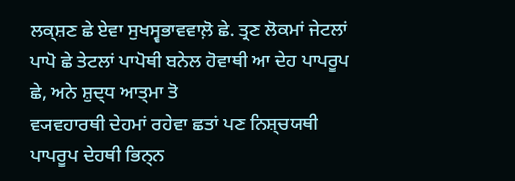ਲਕ੍ਸ਼ਣ ਛੇ ਏਵਾ ਸੁਖਸ੍ਵਭਾਵਵਾਲ਼ੋ ਛੇ. ਤ੍ਰਣ ਲੋਕਮਾਂ ਜੇਟਲਾਂ
ਪਾਪੋ ਛੇ ਤੇਟਲਾਂ ਪਾਪੋਥੀ ਬਨੇਲ ਹੋਵਾਥੀ ਆ ਦੇਹ ਪਾਪਰੂਪ ਛੇ, ਅਨੇ ਸ਼ੁਦ੍ਧ ਆਤ੍ਮਾ ਤੋ
ਵ੍ਯਵਹਾਰਥੀ ਦੇਹਮਾਂ ਰਹੇਵਾ ਛਤਾਂ ਪਣ ਨਿਸ਼੍ਚਯਥੀ ਪਾਪਰੂਪ ਦੇਹਥੀ ਭਿਨ੍ਨ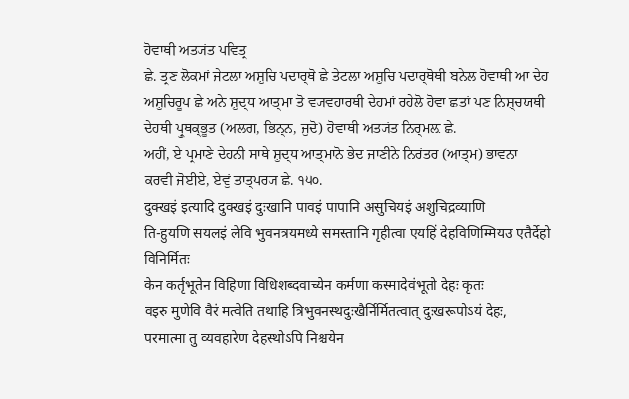ਹੋਵਾਥੀ ਅਤ੍ਯਂਤ ਪਵਿਤ੍ਰ
ਛੇ. ਤ੍ਰਣ ਲੋਕਮਾਂ ਜੇਟਲਾ ਅਸ਼ੁਚਿ ਪਦਾਰ੍ਥੋ ਛੇ ਤੇਟਲਾ ਅਸ਼ੁਚਿ ਪਦਾਰ੍ਥੋਥੀ ਬਨੇਲ ਹੋਵਾਥੀ ਆ ਦੇਹ
ਅਸ਼ੁਚਿਰੂਪ ਛੇ ਅਨੇ ਸ਼ੁਦ੍ਧ ਆਤ੍ਮਾ ਤੋ ਵ੍ਯਵਹਾਰਥੀ ਦੇਹਮਾਂ ਰਹੇਲੋ ਹੋਵਾ ਛਤਾਂ ਪਣ ਨਿਸ਼੍ਚਯਥੀ
ਦੇਹਥੀ ਪ੍ਰੁਥਕ੍ਭੂਤ (ਅਲਗ, ਭਿਨ੍ਨ, ਜੁਦੋ) ਹੋਵਾਥੀ ਅਤ੍ਯਂਤ ਨਿਰ੍ਮਲ਼ ਛੇ.
ਅਹੀਂ, ਏ ਪ੍ਰਮਾਣੇ ਦੇਹਨੀ ਸਾਥੇ ਸ਼ੁਦ੍ਧ ਆਤ੍ਮਾਨੋ ਭੇਦ ਜਾਣੀਨੇ ਨਿਰਂਤਰ (ਆਤ੍ਮ) ਭਾਵਨਾ
ਕਰਵੀ ਜੋਈਏ, ਏਵੁਂ ਤਾਤ੍ਪਰ੍ਯ ਛੇ. ੧੫੦.
दुक्खइं इत्यादि दुक्खइं दुःखानि पावइं पापानि असुचियइं अशुचिद्रव्याणि
ति-हुयणि सयलइं लेवि भुवनत्रयमध्ये समस्तानि गृहीत्वा एयहिं देहविणिम्मियउ एतैर्देहो
विनिर्मितः
केन कर्तृभूतेन विहिणा विधिशब्दवाच्येन कर्मणा कस्मादेवंभूतो देहः कृतः
वइरु मुणेवि वैरं मत्वेति तथाहि त्रिभुवनस्थदुःखैर्निर्मितत्वात् दुःखरूपोऽयं देहः,
परमात्मा तु व्यवहारेण देहस्थोऽपि निश्चयेन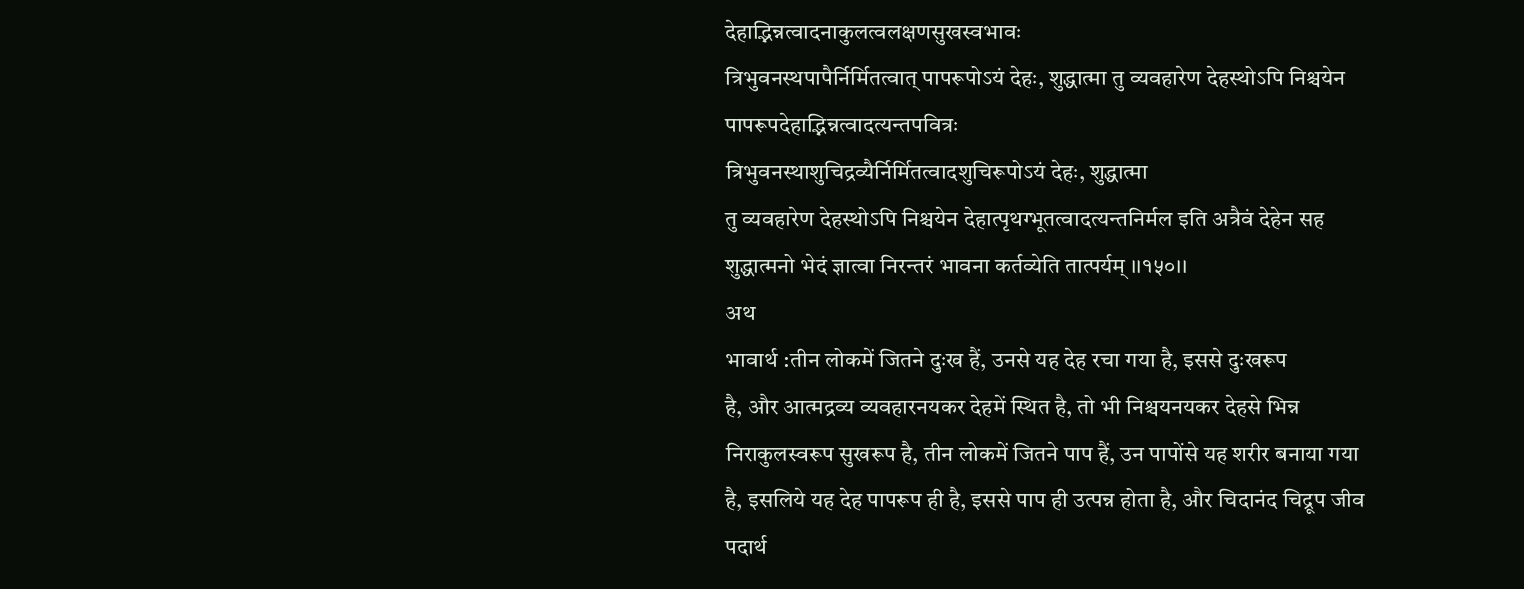देहाद्भिन्नत्वादनाकुलत्वलक्षणसुखस्वभावः
त्रिभुवनस्थपापैर्निर्मितत्वात् पापरूपोऽयं देहः, शुद्धात्मा तु व्यवहारेण देहस्थोऽपि निश्चयेन
पापरूपदेहाद्भिन्नत्वादत्यन्तपवित्रः
त्रिभुवनस्थाशुचिद्रव्यैर्निर्मितत्वादशुचिरूपोऽयं देहः, शुद्धात्मा
तु व्यवहारेण देहस्थोऽपि निश्चयेन देहात्पृथग्भूतत्वादत्यन्तनिर्मल इति अत्रैवं देहेन सह
शुद्धात्मनो भेदं ज्ञात्वा निरन्तरं भावना कर्तव्येति तात्पर्यम् ।।१५०।।
अथ
भावार्थ :तीन लोकमें जितने दुःख हैं, उनसे यह देह रचा गया है, इससे दुःखरूप
है, और आत्मद्रव्य व्यवहारनयकर देहमें स्थित है, तो भी निश्चयनयकर देहसे भिन्न
निराकुलस्वरूप सुखरूप है, तीन लोकमें जितने पाप हैं, उन पापोंसे यह शरीर बनाया गया
है, इसलिये यह देह पापरूप ही है, इससे पाप ही उत्पन्न होता है, और चिदानंद चिद्रूप जीव
पदार्थ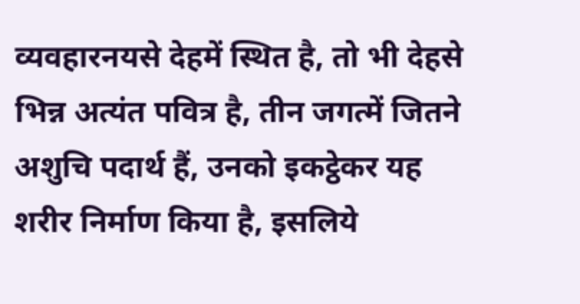व्यवहारनयसे देहमें स्थित है, तो भी देहसे भिन्न अत्यंत पवित्र है, तीन जगत्में जितने
अशुचि पदार्थ हैं, उनको इकट्ठेकर यह शरीर निर्माण किया है, इसलिये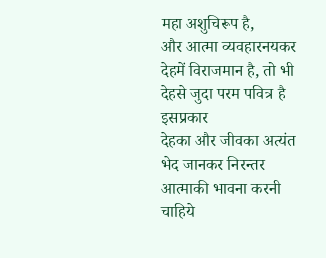महा अशुचिरूप है,
और आत्मा व्यवहारनयकर देहमें विराजमान है, तो भी देहसे जुदा परम पवित्र है
इसप्रकार
देहका और जीवका अत्यंत भेद जानकर निरन्तर आत्माकी भावना करनी चाहिये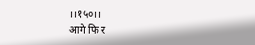।।१५०।।
आगे फि र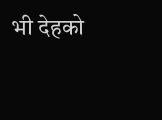भी देहको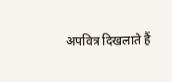अपवित्र दिखलाते हैं